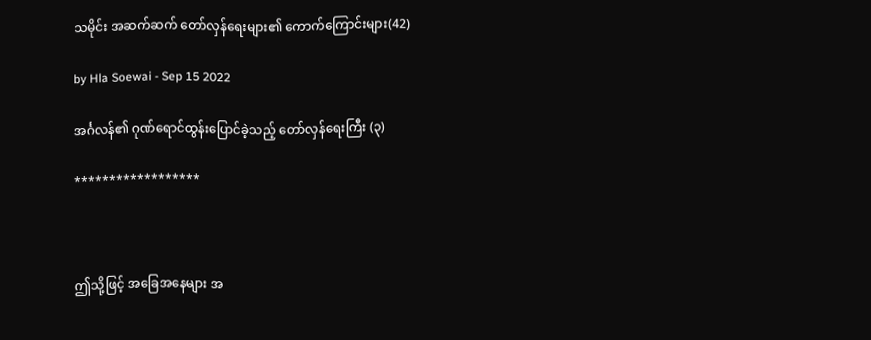သမိုင်း အဆက်ဆက် တော်လှန်ရေးများ၏ ကောက်ကြောင်းများ(42)

by Hla Soewai - Sep 15 2022

အင်္ဂလန်၏ ဂုဏ်ရောင်ထွန်းပြောင်ခဲ့သည့် တော်လှန်ရေးကြီး (၃)

******************



ဤသို့ဖြင့် အခြေအနေများ အ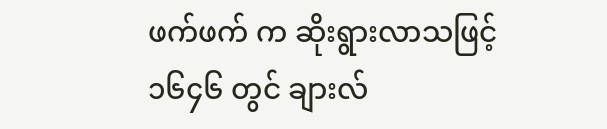ဖက်ဖက် က ဆိုးရွားလာသဖြင့် ၁၆၄၆ တွင် ချားလ်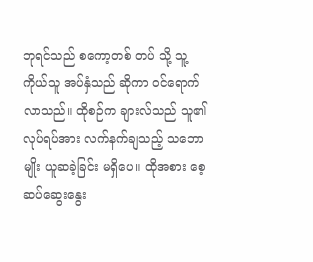ဘုရင်သည် စကော့တစ် တပ် သို့ သူ့ကိုယ်သူ အပ်နှံသည် ဆိုကာ ဝင်ရောက်လာသည်။ ထိုစဉ်က ချားလ်သည် သူ၏ လုပ်ရပ်အား လက်နက်ချသည့် သဘောမျိုး ယူဆခဲ့ခြင်း မရှိပေ။ ထိုအစား စေ့ဆပ်ဆွေးနွေး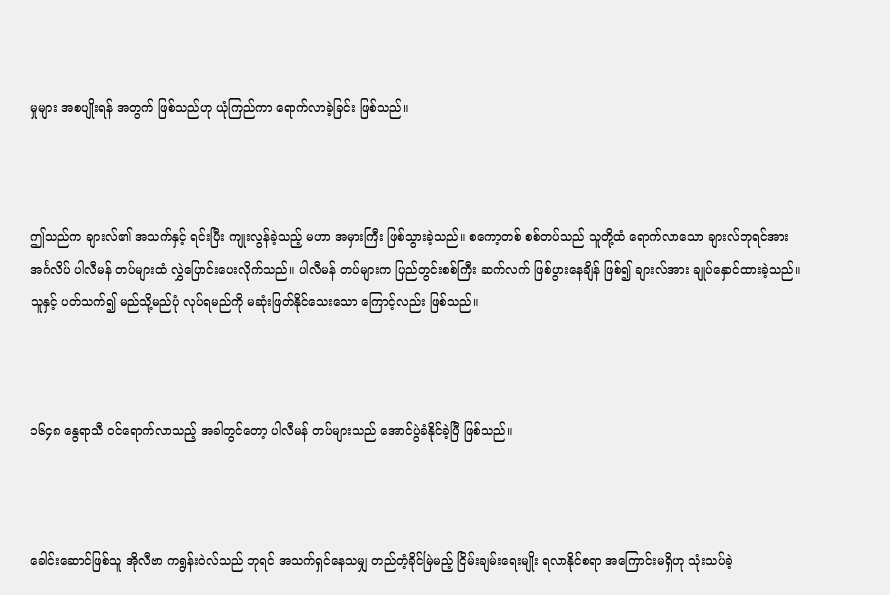မှုများ အစပျိုးရန် အတွက် ဖြစ်သည်ဟု ယုံကြည်ကာ ရောက်လာခဲ့ခြင်း ဖြစ်သည်။



ဤသည်က ချားလ်၏ အသက်နှင့် ရင်းပြီး ကျုးလွန်ခဲ့သည့် မဟာ အမှားကြီး ဖြစ်သွားခဲ့သည်။ စကော့တစ် စစ်တပ်သည် သူတို့ထံ ရောက်လာသော ချားလ်ဘုရင်အား အင်္ဂလိပ် ပါလီမန် တပ်များထံ လွှဲပြောင်းပေးလိုက်သည်။ ပါလီမန် တပ်များက ပြည်တွင်းစစ်ကြီး ဆက်လက် ဖြစ်ပွားနေချိန် ဖြစ်၍ ချားလ်အား ချုပ်နှောင်ထားခဲ့သည်။ သူနှင့် ပတ်သက်၍ မည်သို့မည်ပုံ လုပ်ရမည်ကို မဆုံးဖြတ်နိုင်သေးသော ကြောင့်လည်း ဖြစ်သည်။



၁၆၄၈ နွေရာသီ ဝင်ရောက်လာသည့် အခါတွင်တော့ ပါလီမန် တပ်များသည် အောင်ပွဲခံနိုင်ခဲ့ပြီ ဖြစ်သည်။



ခေါင်းဆောင်ဖြစ်သူ အိုလီဗာ ကရွန်းဝဲလ်သည် ဘုရင် အသက်ရှင်နေသမျှ တည်တံ့ခိုင်မြဲမည့် ငြိမ်းချမ်းရေးမျိုး ရလာနိုင်စရာ အကြောင်းမရှိဟု သုံးသပ်ခဲ့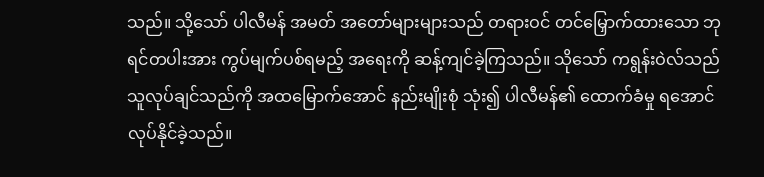သည်။ သို့သော် ပါလီမန် အမတ် အတော်များများသည် တရားဝင် တင်မြှောက်ထားသော ဘုရင်တပါးအား ကွပ်မျက်ပစ်ရမည့် အရေးကို ဆန့်ကျင်ခဲ့ကြသည်။ သိုသော် ကရွန်းဝဲလ်သည် သူလုပ်ချင်သည်ကို အထမြောက်အောင် နည်းမျိုးစုံ သုံး၍ ပါလီမန်၏ ထောက်ခံမှု ရအောင် လုပ်နိုင်ခဲ့သည်။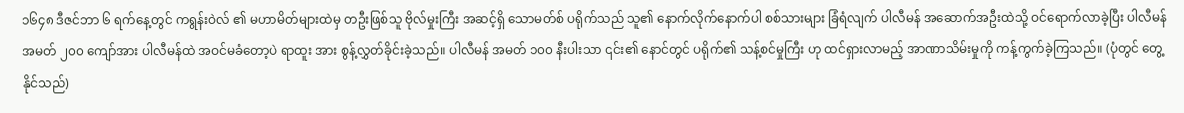၁၆၄၈ ဒီဇင်ဘာ ၆ ရက်နေ့တွင် ကရွန်းဝဲလ် ၏ မဟာမိတ်များထဲမှ တဦးဖြစ်သူ ဗိုလ်မှုးကြီး အဆင့်ရှိ သောမတ်စ် ပရိုက်သည် သူ၏ နောက်လိုက်နောက်ပါ စစ်သားများ ခြံရံလျက် ပါလီမန် အဆောက်အဦးထဲသို့ ဝင်ရောက်လာခဲ့ပြီး ပါလီမန် အမတ် ၂၀၀ ကျော်အား ပါလီမန်ထဲ အဝင်မခံတော့ပဲ ရာထူး အား စွန့်လွှတ်ခိုင်းခဲ့သည်။ ပါလီမန် အမတ် ၁၀၀ နီးပါးသာ ၎င်း၏ နောင်တွင် ပရိုက်၏ သန့်စင်မှုကြီး ဟု ထင်ရှားလာမည့် အာဏာသိမ်းမှုကို ကန့်ကွက်ခဲ့ကြသည်။ (ပုံတွင် တွေ့နိုင်သည်)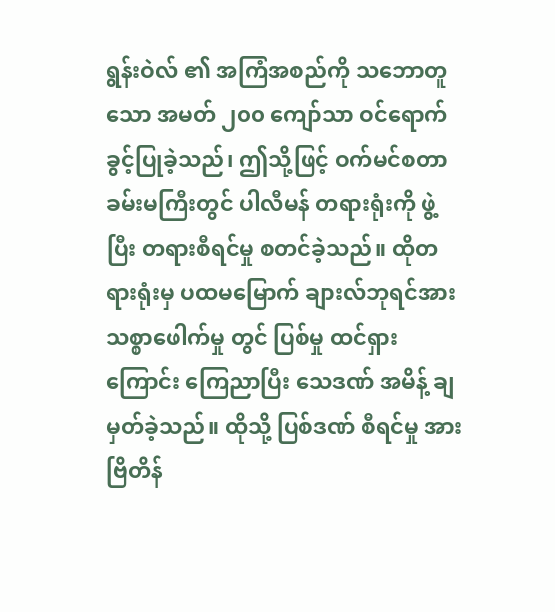ရွန်းဝဲလ် ၏ အကြံအစည်ကို သဘောတူသော အမတ် ၂၀၀ ကျော်သာ ဝင်ရောက်ခွင့်ပြုခဲ့သည်၊ ဤသို့ဖြင့် ဝက်မင်စတာ ခမ်းမကြီးတွင် ပါလီမန် တရားရုံးကို ဖွဲ့ပြီး တရားစီရင်မှု စတင်ခဲ့သည်။ ထိုတရားရုံးမှ ပထမမြောက် ချားလ်ဘုရင်အား သစ္စာဖေါက်မှု တွင် ပြစ်မှု ထင်ရှားကြောင်း ကြေညာပြီး သေဒဏ် အမိန့် ချမှတ်ခဲ့သည်။ ထိုသို့ ပြစ်ဒဏ် စီရင်မှု အား ဗြိတိန်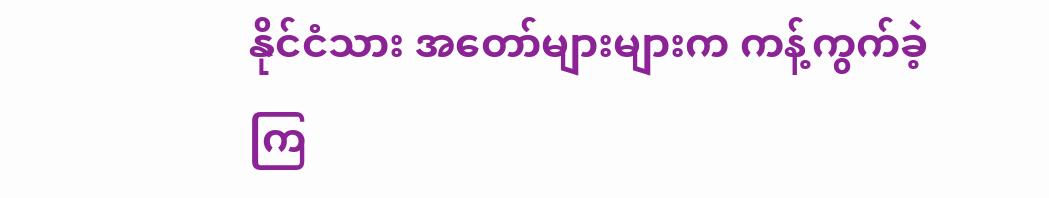နိုင်ငံသား အတော်များများက ကန့်ကွက်ခဲ့ကြ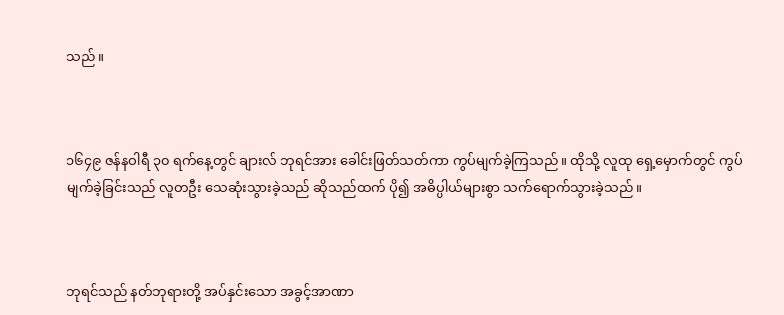သည်။



၁၆၄၉ ဇန်နဝါရီ ၃၀ ရက်နေ့တွင် ချားလ် ဘုရင်အား ခေါင်းဖြတ်သတ်ကာ ကွပ်မျက်ခဲ့ကြသည်။ ထိုသို့ လူထု ရှေ့မှောက်တွင် ကွပ်မျက်ခဲ့ခြင်းသည် လူတ‌ဦး သေဆုံးသွားခဲ့သည် ဆိုသည်ထက် ပို၍ အဓိပ္ပါယ်များစွာ သက်ရောက်သွားခဲ့သည်။



ဘုရင်သည် နတ်ဘုရားတို့ အပ်နှင်းသော အခွင့်အာဏာ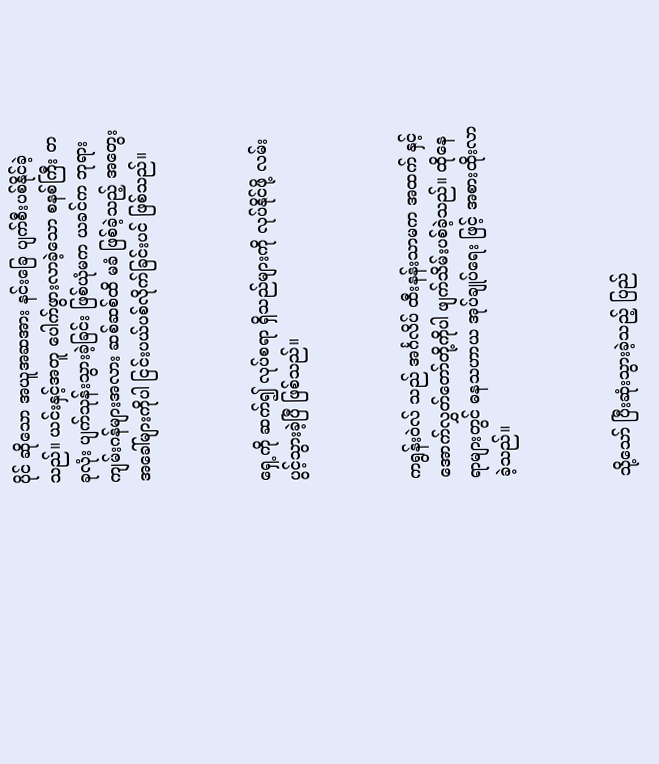ပိုင် ဆိုသော အယူအဆအား နင်းခြေ ပျက်စီးပစ်နိုင်ခဲ့သည်။ ယင်းနှင့်အတူ ပေါက်ဖွားလာခဲ့သော စနစ်ကြီး တခုလုံး ပျက်သုန်းသွားခဲ့ခြင်း ဖြစ်ယုံမက ယခင်က ဘုရားကျမ်းဂန်များအလား ဆစ်ဆစ်ထိ မခံ ဖြစ်ခဲ့သည့် အတွေးအခေါ်များကိုပါ ငြင်းပယ်ပစ်လိုက်ခြင်းပင် ဖြစ်သည်။



ရှေ့ကို ဆက်၍ လုပ်စရာ ရှိသည်များကို လုပ်နိုင်ဖို့ လမ်းပွင့်သွားခဲ့ပြီ ဖြစ်သည်။



ကရွန်းဝဲလ် သည် အင်္ဂလိပ် ထီးနန်းသာမက အထက် နှင့် အောက်လွှတ်တော်တို့ကိုပါ ဖျက်သိမ်းပစ်ခဲ့သည်။ ထိုနေရာများတွင် ဓနသဟာယ အုပ်ချုပ်ရေး ဖြင့် အစားထိုးလာခဲ့သည်။



သို့သော် ပြီးဆုံးသွားခဲ့သည့် ပြည်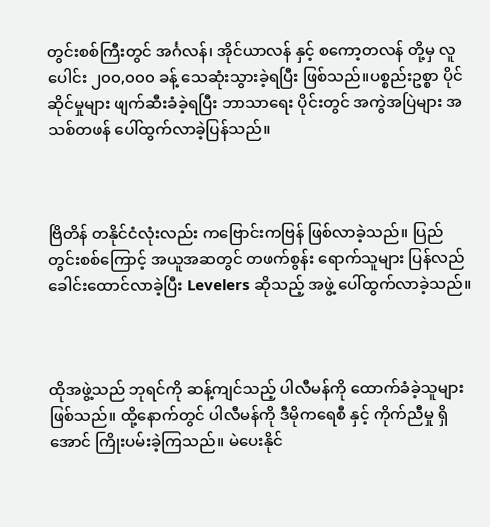တွင်းစစ်ကြီးတွင် အင်္ဂလန်၊ အိုင်ယာလန် နှင့် စကော့တလန် တို့မှ လူပေါင်း ၂၀၀,၀၀၀ ခန့် သေဆုံးသွားခဲ့ရပြီး ဖြစ်သည်။ပစ္စည်းဥစ္စာ ပိုင်ဆိုင်မှုများ ဖျက်ဆီးခံခဲ့ရပြီး ဘာသာရေး ပိုင်းတွင် အကွဲအပြဲများ အသစ်တဖန် ပေါ်ထွက်လာခဲ့ပြန်သည်။



ဗြိတိန် တနိုင်ငံလုံးလည်း ကဗြောင်းကဗြန် ဖြစ်လာခဲ့သည်။ ပြည်တွင်းစစ်ကြောင့် အယူအဆတွင် တဖက်စွန်း ရောက်သူများ ပြန်လည် ခေါင်းထောင်လာခဲ့ပြီး Levelers ဆိုသည့် အဖွဲ့ ပေါ်ထွက်လာခဲ့သည်။



ထိုအဖွဲ့သည် ဘုရင်ကို ဆန့်ကျင်သည့် ပါလီမန်ကို ထောက်ခံခဲ့သူများ ဖြစ်သည်။ ထို့နောက်တွင် ပါလီမန်ကို ဒီမိုကရေစီ နှင့် ကိုက်ညီမှု ရှိအောင် ကြိုးပမ်းခဲ့ကြသည်။ မဲပေးနိုင်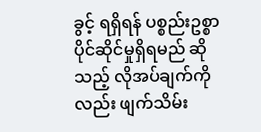ခွင့် ရရှိရန် ပစ္စည်းဥစ္စာ ပိုင်ဆိုင်မှုရှိရမည် ဆိုသည့် လိုအပ်ချက်ကိုလည်း ဖျက်သိမ်း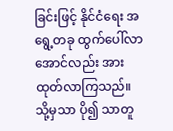ခြင်းဖြင့် နိုင်ငံရေး အရွေ့တခု ထွက်ပေါ်လာအောင်လည်း အားထုတ်လာကြသည်။ သို့မှသာ ပို၍ သာတူ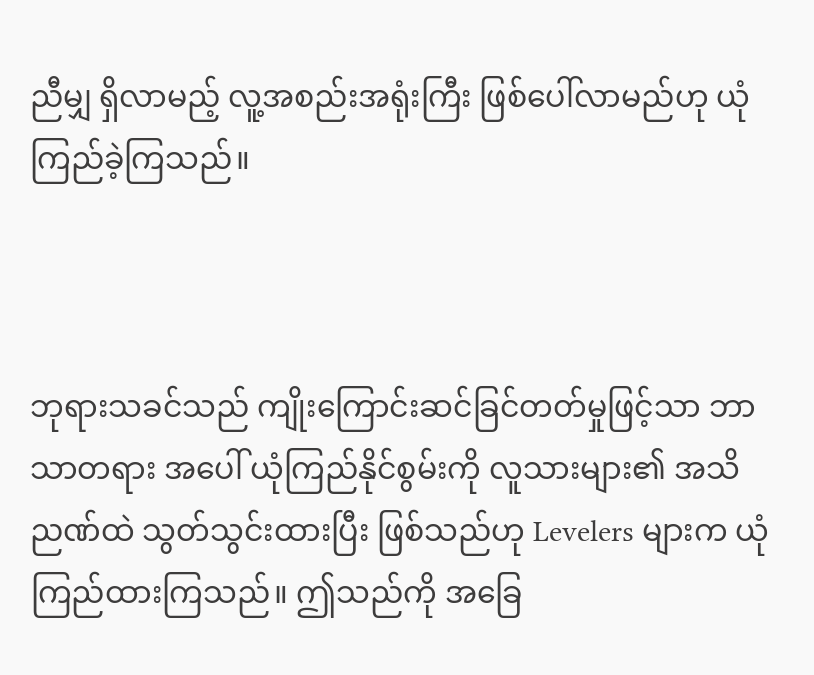ညီမျှ ရှိလာမည့် လူ့အစည်းအရုံးကြီး ဖြစ်ပေါ်လာမည်ဟု ယုံကြည်ခဲ့ကြသည်။



ဘုရားသခင်သည် ကျိုးကြောင်းဆင်ခြင်တတ်မှုဖြင့်သာ ဘာသာတရား အပေါ် ယုံကြည်နိုင်စွမ်းကို လူသားများ၏ အသိညဏ်ထဲ သွတ်သွင်းထားပြီး ဖြစ်သည်ဟု Levelers များက ယုံကြည်ထားကြသည်။ ဤသည်ကို အခြေ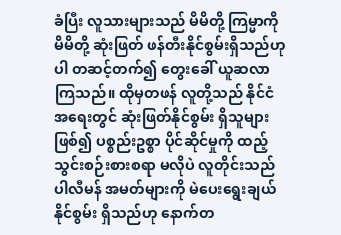ခံပြီး လူသားများသည် မိမိတို့ ကြမ္မာကို မိမိတို့ ဆုံးဖြတ် ဖန်တီးနိုင်စွမ်းရှိသည်ဟု ပါ တဆင့်တက်၍ တွေးခေါ် ယူဆလာကြသည်။ ထိုမှတဖန် လူတို့သည် နိုင်ငံ အရေးတွင် ဆုံးဖြတ်နိုင်စွမ်း ရှိသူများဖြစ်၍ ပစ္စည်းဥစ္စာ ပိုင်ဆိုင်မှုကို ထည့်သွင်းစဉ်းစားစရာ မလိုပဲ လူတိုင်းသည် ပါလီမန် အမတ်များကို မဲပေးရွေးချယ်နိုင်စွမ်း ရှိသည်ဟု နောက်တ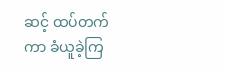ဆင့် ထပ်တက်ကာ ခံယူခဲ့ကြ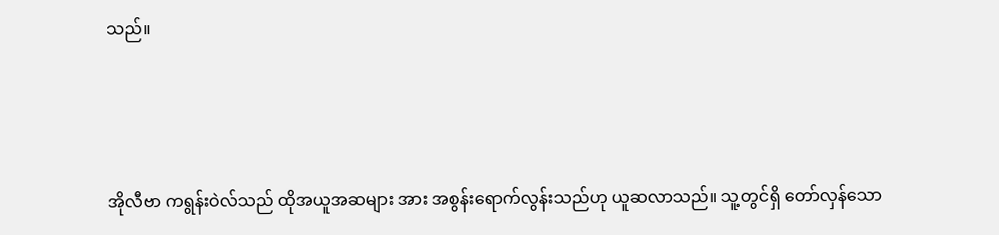သည်။



အိုလီဗာ ကရွန်းဝဲလ်သည် ထိုအယူအဆများ အား အစွန်းရောက်လွန်းသည်ဟု ယူဆလာသည်။ သူ့တွင်ရှိ တော်လှန်သော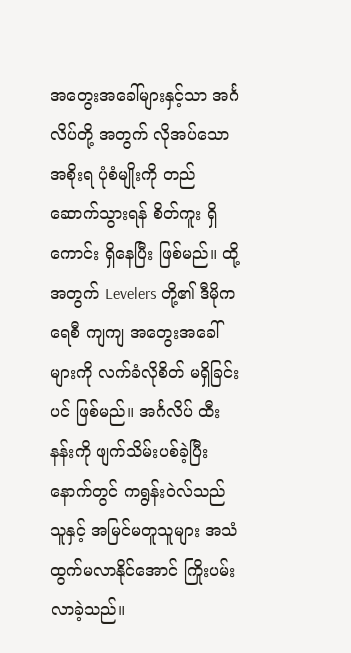အတွေးအခေါ်များနှင့်သာ အင်္ဂလိပ်တို့ အတွက် လိုအပ်သော အစိုးရ ပုံစံမျိုးကို တည်ဆောက်သွားရန် စိတ်ကူး ရှိကောင်း ရှိနေပြီး ဖြစ်မည်။ ထို့အတွက် Levelers တို့၏ ဒီမိုကရေစီ ကျကျ အတွေးအခေါ်များကို လက်ခံလိုစိတ် မရှိခြင်းပင် ဖြစ်မည်။ အင်္ဂလိပ် ထီးနန်းကို ဖျက်သိမ်းပစ်ခဲ့ပြီးနောက်တွင် ကရွန်းဝဲလ်သည် သူနှင့် အမြင်မတူသူများ အသံထွက်မလာနိုင်အောင် ကြိုးပမ်းလာခဲ့သည်။